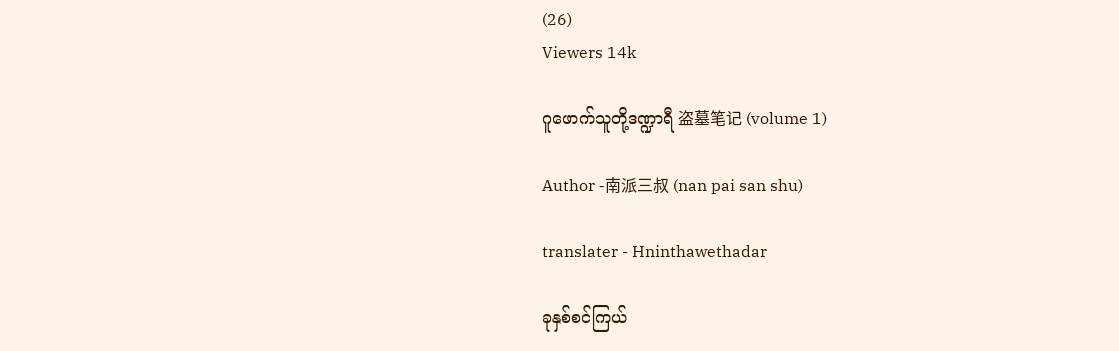(26)
Viewers 14k

ဂူဖောက်သူတို့ဒဏ္ဍာရီ 盗墓笔记 (volume 1)

Author -南派三叔 (nan pai san shu)

translater - Hninthawethadar

ခုနှစ်စင်ကြယ်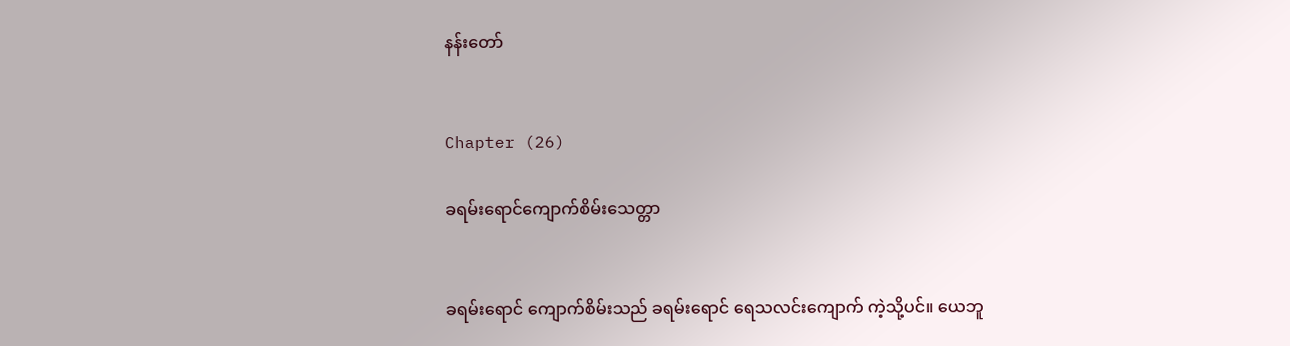နန်းတော်


Chapter (26)

ခရမ်းရောင်ကျောက်စိမ်းသေတ္တာ


ခရမ်းရောင် ကျောက်စိမ်းသည် ခရမ်းရောင် ရေသလင်းကျောက် ကဲ့သို့ပင်။ ယေဘူ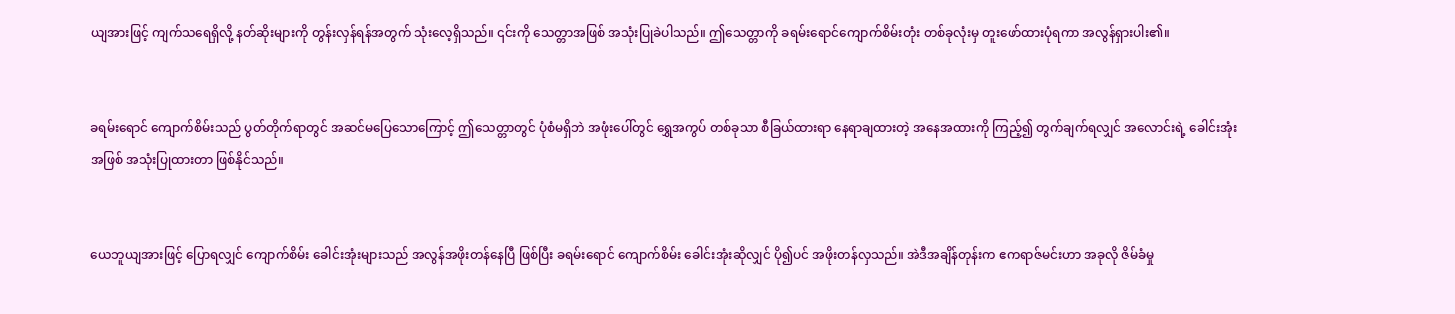ယျအားဖြင့် ကျက်သရေရှိလို့ နတ်ဆိုးများကို တွန်းလှန်ရန်အတွက် သုံးလေ့ရှိသည်။ ၎င်းကို သေတ္တာအဖြစ် အသုံးပြုခဲပါသည်။ ဤသေတ္တာကို ခရမ်းရောင်ကျောက်စိမ်းတုံး တစ်ခုလုံးမှ တူးဖော်ထားပုံရကာ အလွန်ရှားပါး၏။


ခရမ်းရောင် ကျောက်စိမ်းသည် ပွတ်တိုက်ရာတွင် အဆင်မပြေသောကြောင့် ဤသေတ္တာတွင် ပုံစံမရှိဘဲ အဖုံးပေါ်တွင် ရွှေအကွပ် တစ်ခုသာ စီခြယ်ထားရာ နေရာချထားတဲ့ အနေအထားကို ကြည့်၍ တွက်ချက်ရလျှင် အလောင်းရဲ့ ခေါင်းအုံးအဖြစ် အသုံးပြုထားတာ ဖြစ်နိုင်သည်။


ယေဘူယျအားဖြင့် ပြောရလျှင် ကျောက်စိမ်း ခေါင်းအုံးများသည် အလွန်အဖိုးတန်နေပြီ ဖြစ်ပြီး ခရမ်းရောင် ကျောက်စိမ်း ခေါင်းအုံးဆိုလျှင် ပို၍ပင် အဖိုးတန်လှသည်။ အဲဒီအချိန်တုန်းက ဧကရာဇ်မင်းဟာ အခုလို ဇိမ်ခံမှု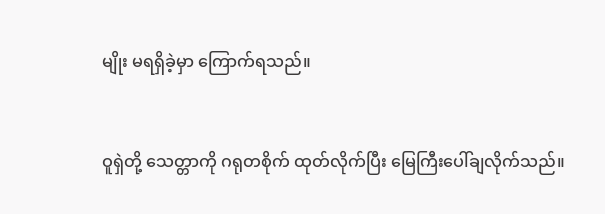မျိုး မရရှိခဲ့မှာ ကြောက်ရသည်။


ဝူရှဲတို့ သေတ္တာကို ဂရုတစိုက် ထုတ်လိုက်ပြီး မြေကြီးပေါ်ချလိုက်သည်။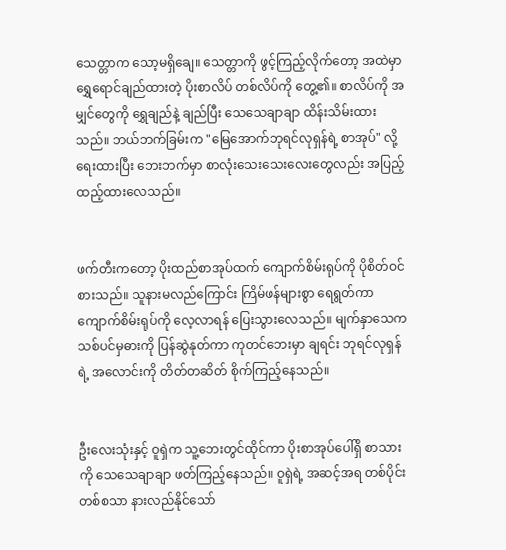သေတ္တာက သော့မရှိချေ။ သေတ္တာကို ဖွင့်ကြည့်လိုက်တော့ အထဲမှာ ရွှေရောင်ချည်ထားတဲ့ ပိုးစာလိပ် တစ်လိပ်ကို တွေ့၏။ စာလိပ်ကို အမျှင်တွေကို ရွှေချည်နဲ့ ချည်ပြီး သေသေချာချာ ထိန်းသိမ်းထားသည်။ ဘယ်ဘက်ခြမ်းက "မြေအောက်ဘုရင်လုရှန်ရဲ့ စာအုပ်" လို့ ရေးထားပြီး ဘေးဘက်မှာ စာလုံးသေးသေးလေးတွေလည်း အပြည့်ထည့်ထားလေသည်။


ဖက်တီးကတော့ ပိုးထည်စာအုပ်ထက် ကျောက်စိမ်းရုပ်ကို ပိုစိတ်ဝင်စားသည်။ သူနားမလည်ကြောင်း ကြိမ်ဖန်များစွာ ရေရွတ်ကာ ကျောက်စိမ်းရုပ်ကို လေ့လာရန် ပြေးသွားလေသည်။ မျက်နှာသေက သစ်ပင်မှဓားကို ပြန်ဆွဲနုတ်ကာ ကုတင်ဘေးမှာ ချရင်း ဘုရင်လုရှန်ရဲ့ အလောင်းကို တိတ်တဆိတ် စိုက်ကြည့်နေသည်။


ဦးလေးသုံးနှင့် ဝူရှဲက သူ့ဘေးတွင်ထိုင်ကာ ပိုးစာအုပ်ပေါ်ရှိ စာသားကို သေသေချာချာ ဖတ်ကြည့်နေသည်။ ဝူရှဲရဲ့ အဆင့်အရ တစ်ပိုင်းတစ်စသာ နားလည်နိုင်သော်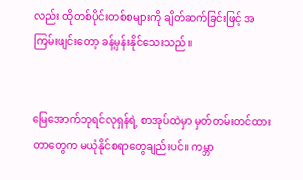လည်း ထိုတစ်ပိုင်းတစ်စများကို ချိတ်ဆက်ခြင်းဖြင့် အကြမ်းဖျင်းတော့ ခန့်မှန်းနိုင်သေးသည်။


မြေအောက်ဘုရင်လုရှန်ရဲ့ စာအုပ်ထဲမှာ မှတ်တမ်းတင်ထားတာတွေက မယုံနိုင်စရာတွေချည်းပင်။ ကမ္ဘာ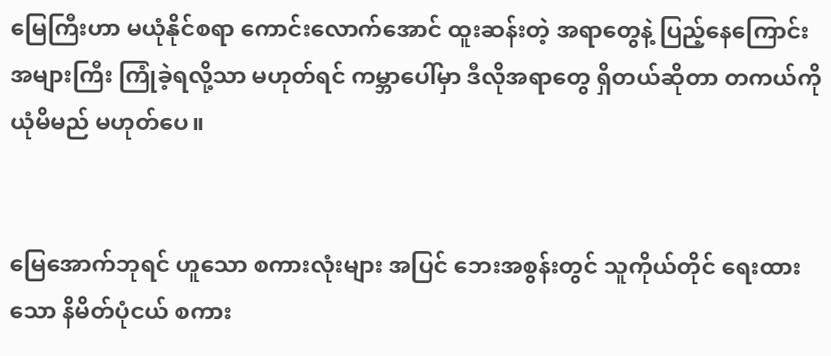မြေကြီးဟာ မယုံနိုင်စရာ ကောင်းလောက်အောင် ထူးဆန်းတဲ့ အရာတွေနဲ့ ပြည့်နေကြောင်း အများကြီး ကြုံခဲ့ရလို့သာ မဟုတ်ရင် ကမ္ဘာပေါ်မှာ ဒီလိုအရာတွေ ရှိတယ်ဆိုတာ တကယ်ကို ယုံမိမည် မဟုတ်ပေ။


မြေအောက်ဘုရင် ဟူသော စကားလုံးများ အပြင် ဘေးအစွန်းတွင် သူကိုယ်တိုင် ရေးထားသော နိမိတ်ပုံငယ် စကား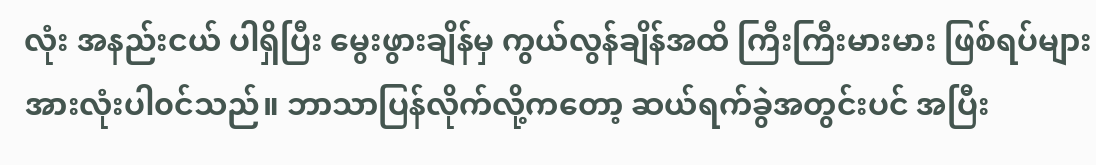လုံး အနည်းငယ် ပါရှိပြီး မွေးဖွားချိန်မှ ကွယ်လွန်ချိန်အထိ ကြီးကြီးမားမား ဖြစ်ရပ်များ အားလုံးပါ၀င်သည်။ ဘာသာပြန်လိုက်လို့ကတော့ ဆယ်ရက်ခွဲအတွင်းပင် အပြီး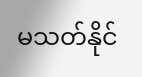မသတ်နိုင်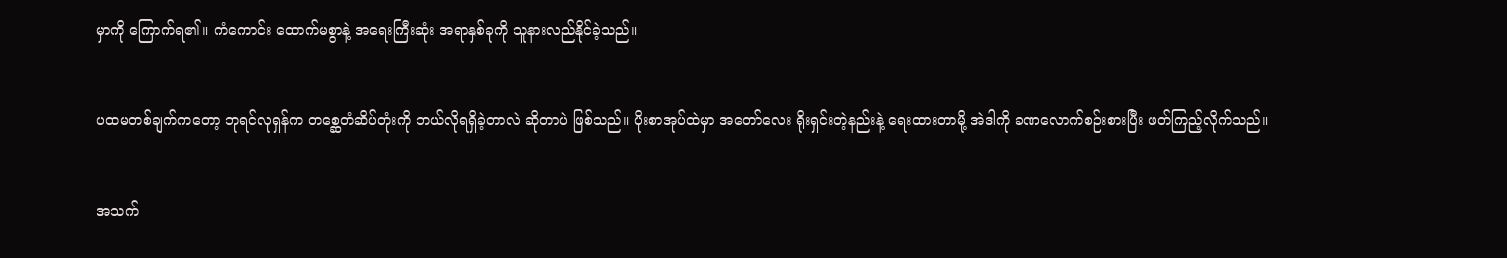မှာကို ကြောက်ရ၏။ ကံကောင်း ထောက်မစွာနဲ့ အရေးကြီးဆုံး အရာနှစ်ခုကို သူနားလည်နိုင်ခဲ့သည်။


ပထမတစ်ချက်ကတော့ ဘုရင်လုရှန်က တစ္ဆေတံဆိပ်တုံးကို ဘယ်လိုရရှိခဲ့တာလဲ ဆိုတာပဲ ဖြစ်သည်။ ပိုးစာအုပ်ထဲမှာ အတော်လေး ရိုးရှင်းတဲ့နည်းနဲ့ ရေးထားတာမို့ အဲဒါကို ခဏလောက်စဉ်းစားပြီး ဖတ်ကြည့်လိုက်သည်။


အသက်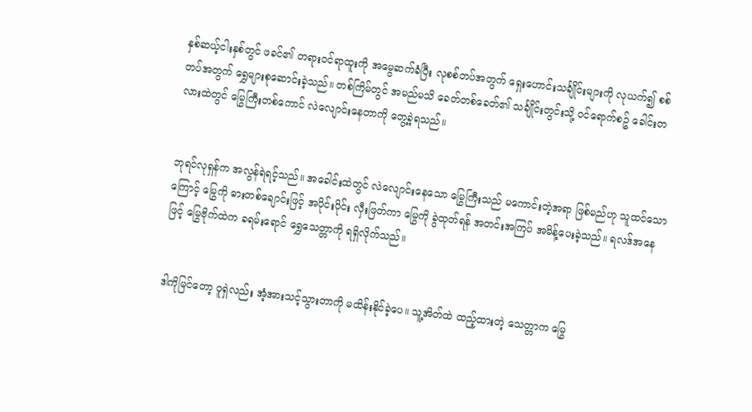နှစ်ဆယ့်ငါးနှစ်တွင် ဖခင်၏ တရားဝင်ရာထူးကို အမွေဆက်ခံပြီး လုစစ်တပ်အတွက် ရှေးဟောင်းသင်္ချိုင်းများကို လုယက်၍ စစ်တပ်အတွက် ရွှေများစုဆောင်းခဲ့သည်။ တစ်ကြိမ်တွင် အမည်မသိ ခေတ်တစ်ခေတ်၏ သင်္ချိုင်းတွင်းသို့ ဝင်ရောက်စဥ် ခေါင်းတလားထဲတွင် မြွေကြီးတစ်ကောင် လဲလျောင်းနေတာကို တွေ့ခဲ့ရသည်။


ဘုရင်လုရှန်က အလွန်ရဲရင့်သည်။ အခေါင်းထဲတွင် လဲလျောင်းနေသော မြွေကြီးသည် မကောင်းတဲ့အရာ ဖြစ်မည်ဟု သူထင်သောကြောင့် မြွေကို ဓားတစ်ချောင်းဖြင့် အပိုင်းပိုင်း လှီးဖြတ်ကာ မြွေကို ခွဲထုတ်ရန် အတင်းအကြပ် အမိန့်ပေးခဲ့သည်။ ရလဒ်အနေဖြင့် မြွေဗိုက်ထဲက ခရမ်းရောင် ရွှေသေတ္တာကို ရရှိလိုက်သည်။


ဒါကိုမြင်တော့ ဝူရှဲလည်း အံ့အားသင့်သွားတာကို မထိန်းနိုင်ခဲ့ပေ။ သူ့အိတ်ထဲ ထည့်ထားတဲ့ သေတ္တာက မြွေ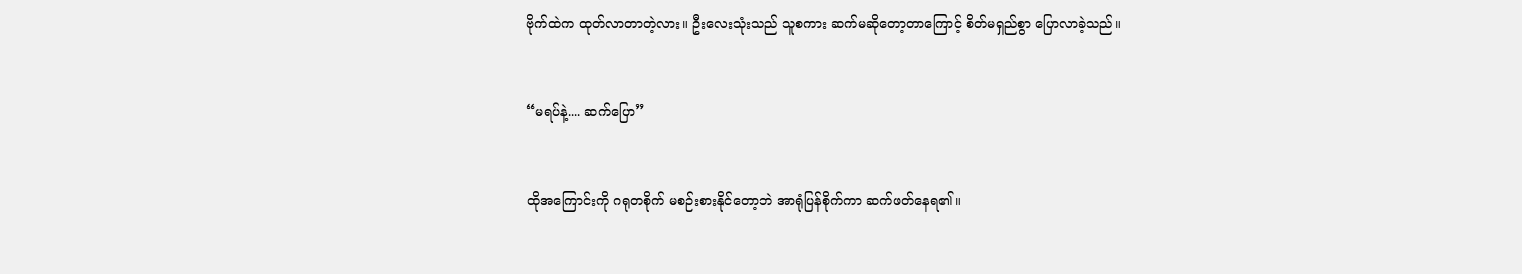ဗိုက်ထဲက ထုတ်လာတာတဲ့လား။ ဦးလေးသုံးသည် သူစကား ဆက်မဆိုတော့တာကြောင့် စိတ်မရှည်စွာ ပြောလာခဲ့သည်။


“မရပ်နဲ့.... ဆက်ပြော”


ထိုအကြောင်းကို ဂရုတစိုက် မစဉ်းစားနိုင်တော့ဘဲ အာရုံပြန်စိုက်ကာ ဆက်ဖတ်နေရ၏။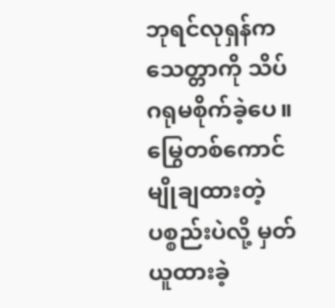ဘုရင်လုရှန်က သေတ္တာကို သိပ်ဂရုမစိုက်ခဲ့ပေ။ မြွေတစ်ကောင် မျိုချထားတဲ့ ပစ္စည်းပဲလို့ မှတ်ယူထားခဲ့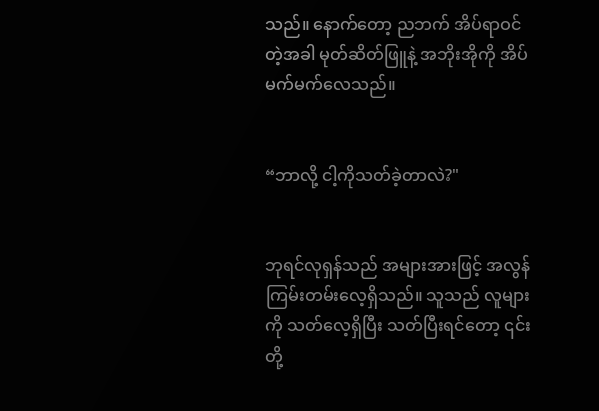သည်။ နောက်တော့ ညဘက် အိပ်ရာဝင်တဲ့အခါ မုတ်ဆိတ်ဖြူနဲ့ အဘိုးအိုကို အိပ်မက်မက်လေသည်။


“ဘာလို့ ငါ့ကိုသတ်ခဲ့တာလဲ?"


ဘုရင်လုရှန်သည် အများအားဖြင့် အလွန်ကြမ်းတမ်းလေ့ရှိသည်။ သူသည် လူများကို သတ်လေ့ရှိပြီး သတ်ပြီးရင်တော့ ၎င်းတို့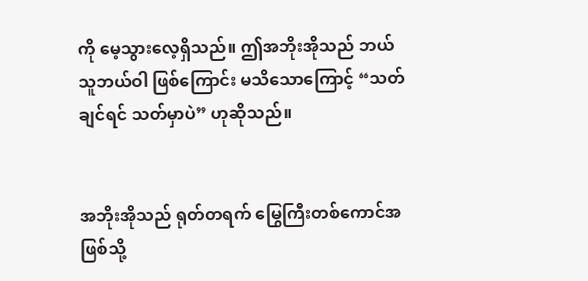ကို မေ့သွားလေ့ရှိသည်။ ဤအဘိုးအိုသည် ဘယ်သူဘယ်ဝါ ဖြစ်ကြောင်း မသိသောကြောင့် “သတ်ချင်ရင် သတ်မှာပဲ” ဟုဆိုသည်။


အဘိုးအိုသည် ရုတ်တရက် မြွေကြီးတစ်ကောင်အဖြစ်သို့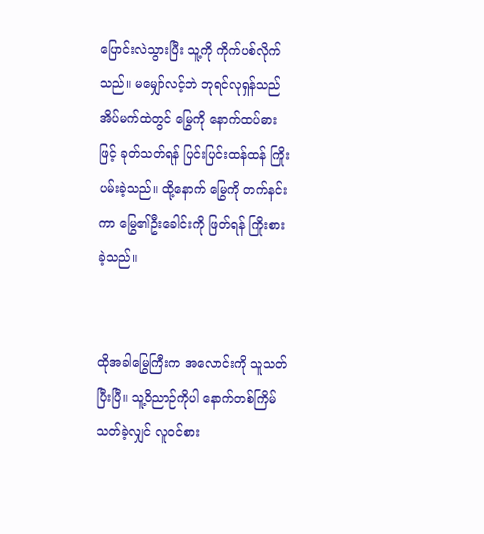ပြောင်းလဲသွားပြီး သူ့ကို ကိုက်ပစ်လိုက်သည်။ မမျှော်လင့်ဘဲ ဘုရင်လုရှန်သည် အိပ်မက်ထဲတွင် မြွေကို နောက်ထပ်ဓားဖြင့် ခုတ်သတ်ရန် ပြင်းပြင်းထန်ထန် ကြိုးပမ်းခဲ့သည်။ ထို့နောက် မြွေကို တက်နင်းကာ မြွေ၏ဦးခေါင်းကို ဖြတ်ရန် ကြိုးစားခဲ့သည်။


ထိုအခါမြွေကြီးက အလောင်းကို သူသတ်ပြီးပြီ။ သူ့ဝိညာဉ်ကိုပါ နောက်တစ်ကြိမ် သတ်ခဲ့လျှင် လူဝင်စား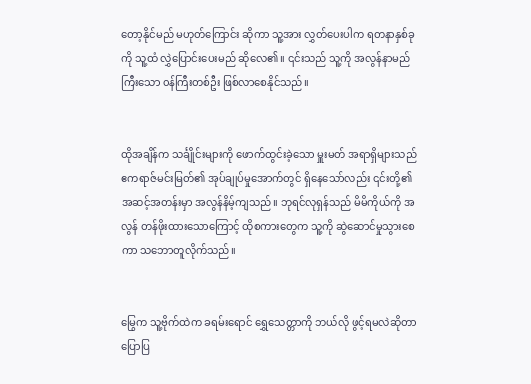တော့နိုင်မည် မဟုတ်ကြောင်း ဆိုကာ သူ့အား လွှတ်ပေးပါက ရတနာနှစ်ခုကို သူ့ထံ လွှဲပြောင်းပေးမည် ဆိုလေ၏။ ၎င်းသည် သူ့ကို အလွန်နာမည်ကြီးသော ၀န်ကြီးတစ်ဦး ဖြစ်လာစေနိုင်သည်။


ထိုအချိန်က သင်္ချိုင်းများကို ဖောက်ထွင်းခဲ့သော မှူးမတ် အရာရှိများသည် ဧကရာဇ်မင်းမြတ်၏ အုပ်ချုပ်မှုအောက်တွင် ရှိနေသော်လည်း ၎င်းတို့၏ အဆင့်အတန်းမှာ အလွန်နိမ့်ကျသည်။ ဘုရင်လုရှန်သည် မိမိကိုယ်ကို အလွန် တန်ဖိုးထားသောကြောင့် ထိုစကားတွေက သူ့ကို ဆွဲဆောင်မှုသွားစေကာ သဘောတူလိုက်သည်။


မြွေက သူ့ဗိုက်ထဲက ခရမ်းရောင် ရွှေသေတ္တာကို ဘယ်လို ဖွင့်ရမလဲဆိုတာ ပြောပြ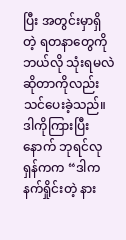ပြီး အတွင်းမှာရှိတဲ့ ရတနာတွေကို ဘယ်လို သုံးရမလဲ ဆိုတာကိုလည်း သင်ပေးခဲ့သည်။ ဒါကိုကြားပြီးနောက် ဘုရင်လုရှန်ကက “ဒါက နက်ရှိုင်းတဲ့ နား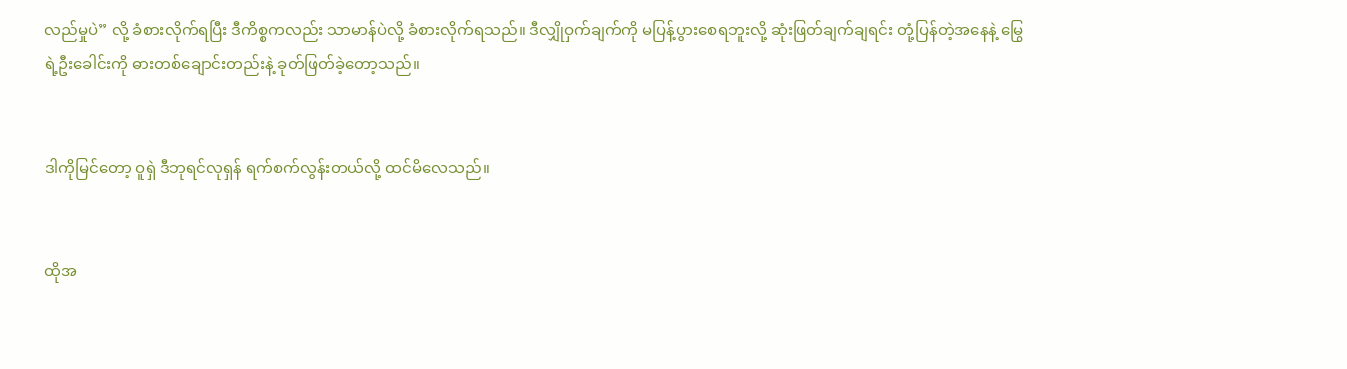လည်မှုပဲ” လို့ ခံစားလိုက်ရပြီး ဒီကိစ္စကလည်း သာမာန်ပဲလို့ ခံစားလိုက်ရသည်။ ဒီလျှိုဝှက်ချက်ကို မပြန့်ပွားစေရဘူးလို့ ဆုံးဖြတ်ချက်ချရင်း တုံ့ပြန်တဲ့အနေနဲ့ မြွေရဲ့ဦးခေါင်းကို ဓားတစ်ချောင်းတည်းနဲ့ ခုတ်ဖြတ်ခဲ့တော့သည်။


ဒါကိုမြင်တော့ ဝူရှဲ ဒီဘုရင်လုရှန် ရက်စက်လွန်းတယ်လို့ ထင်မိလေသည်။


ထိုအ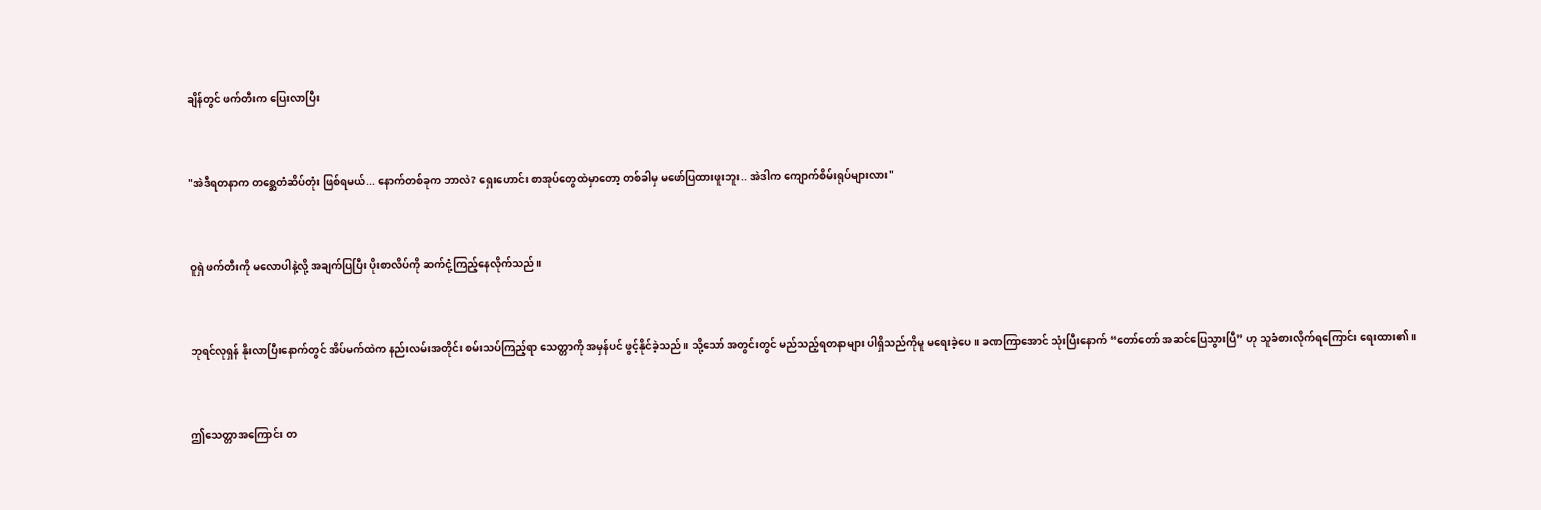ချိန်တွင် ဖက်တီးက ပြေးလာပြီး


"အဲဒီရတနာက တစ္ဆေတံဆိပ်တုံး ဖြစ်ရမယ်... နောက်တစ်ခုက ဘာလဲ? ရှေးဟောင်း စာအုပ်တွေထဲမှာတော့ တစ်ခါမှ မဖော်ပြထားဖူးဘူး.. အဲဒါက ကျောက်စိမ်းရုပ်များလား"


ဝူရှဲ ဖက်တီးကို မလောပါနဲ့လို့ အချက်ပြပြီး ပိုးစာလိပ်ကို ဆက်ငုံ့ကြည့်နေလိုက်သည်။


ဘုရင်လုရှန် နိုးလာပြီးနောက်တွင် အိပ်မက်ထဲက နည်းလမ်းအတိုင်း စမ်းသပ်ကြည့်ရာ သေတ္တာကို အမှန်ပင် ဖွင့်နိုင်ခဲ့သည်။ သို့သော် အတွင်းတွင် မည်သည့်ရတနာများ ပါရှိသည်ကိုမူ မရေးခဲ့ပေ။ ခဏကြာအောင် သုံးပြီးနောက် “တော်တော် အဆင်ပြေသွားပြီ” ဟု သူခံစားလိုက်ရကြောင်း ရေးထား၏။


ဤသေတ္တာအကြောင်း တ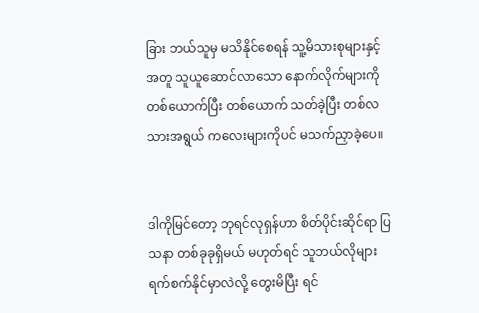ခြား ဘယ်သူမှ မသိနိုင်စေရန် သူ့မိသားစုများနှင့်အတူ သူယူဆောင်လာသော နောက်လိုက်များကို တစ်ယောက်ပြီး တစ်ယောက် သတ်ခဲ့ပြီး တစ်လသားအရွယ် ကလေးများကိုပင် မသက်ညှာခဲ့ပေ။


ဒါကိုမြင်တော့ ဘုရင်လုရှန်ဟာ စိတ်ပိုင်းဆိုင်ရာ ပြသနာ တစ်ခုခုရှိမယ် မဟုတ်ရင် သူဘယ်လိုများ ရက်စက်နိုင်မှာလဲလို့ တွေးမိပြီး ရင်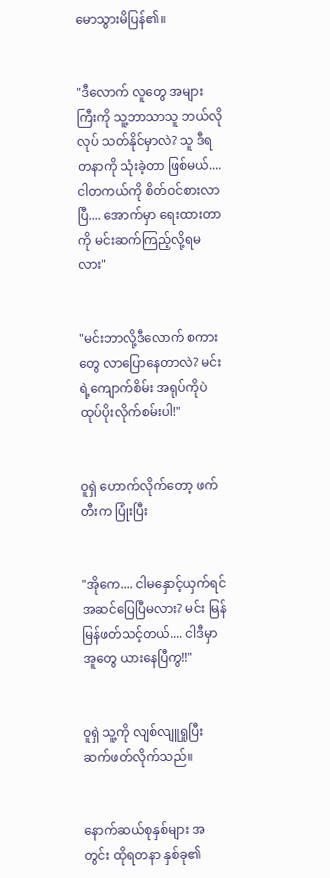မောသွားမိပြန်၏။


"ဒီလောက် လူတွေ အများကြီးကို သူ့ဘာသာသူ ဘယ်လိုလုပ် သတ်နိုင်မှာလဲ? သူ ဒီရတနာကို သုံးခဲ့တာ ဖြစ်မယ်.... ငါတကယ်ကို စိတ်ဝင်စားလာပြီ.... အောက်မှာ ရေးထားတာကို မင်းဆက်ကြည့်လို့ရမလား"


"မင်းဘာလို့ဒီလောက် စကားတွေ လာပြောနေတာလဲ? မင်းရဲ့ကျောက်စိမ်း အရုပ်ကိုပဲ ထုပ်ပိုးလိုက်စမ်းပါ!"


ဝူရှဲ ဟောက်လိုက်တော့ ဖက်တီးက ပြုံးပြီး


"အိုကေ.... ငါမနှောင့်ယှက်ရင် အဆင်ပြေပြီမလား? မင်း မြန်မြန်ဖတ်သင့်တယ်.... ငါဒီမှာ အူတွေ ယားနေပြီကွ!!"


ဝူရှဲ သူ့ကို လျစ်လျူရှုပြီး ဆက်ဖတ်လိုက်သည်။


နောက်ဆယ်စုနှစ်များ အတွင်း ထိုရတနာ နှစ်ခု၏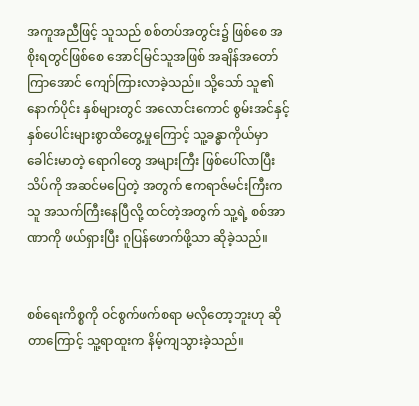အကူအညီဖြင့် သူသည် စစ်တပ်အတွင်း၌ ဖြစ်စေ အစိုးရတွင်ဖြစ်စေ အောင်မြင်သူအဖြစ် အချိန်အတော် ကြာအောင် ကျော်ကြားလာခဲ့သည်။ သို့သော် သူ၏နောက်ပိုင်း နှစ်များတွင် အလောင်းကောင် စွမ်းအင်နှင့် နှစ်ပေါင်းများစွာထိတွေ့မှုကြောင့် သူ့ခန္ဓာကိုယ်မှာ ခေါင်းမာတဲ့ ရောဂါတွေ အများကြီး ဖြစ်ပေါ်လာပြီး သိပ်ကို အဆင်မပြေတဲ့ အတွက် ဧကရာဇ်မင်းကြီးက သူ အသက်ကြီးနေပြီလို့ ထင်တဲ့အတွက် သူ့ရဲ့ စစ်အာဏာကို ဖယ်ရှားပြီး ဂူပြန်ဖောက်ဖို့သာ ဆိုခဲ့သည်။


စစ်ရေးကိစ္စကို ဝင်စွက်ဖက်စရာ မလိုတော့ဘူးဟု ဆိုတာကြောင့် သူ့ရာထူးက နိမ့်ကျသွားခဲ့သည်။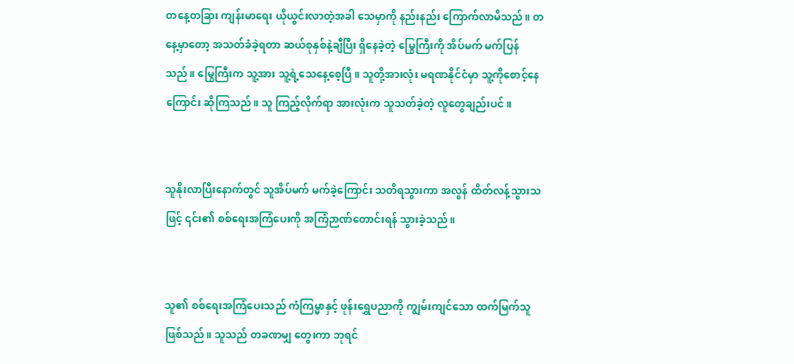တနေ့တခြား ကျန်းမာရေး ယိုယွင်းလာတဲ့အခါ သေမှာကို နည်းနည်း ကြောက်လာမိသည်။ တနေ့မှာတော့ အသတ်ခံခဲ့ရတာ ဆယ်စုနှစ်နဲ့ချီပြီး ရှိနေခဲ့တဲ့ မြွေကြီးကို အိပ်မက် မက်ပြန်သည်။ မြွေကြီးက သူ့အား သူ့ရဲ့သေနေ့စေ့ပြီ။ သူတို့အားလုံး မရဏနိုင်ငံမှာ သူ့ကိုစောင့်နေကြောင်း ဆိုကြသည်။ သူ ကြည့်လိုက်ရာ အားလုံးက သူသတ်ခဲ့တဲ့ လူတွေချည်းပင်။


သူနိုးလာပြီးနောက်တွင် သူအိပ်မက် မက်ခဲ့ကြောင်း သတိရသွားကာ အလွန် ထိတ်လန့်သွားသဖြင့် ၎င်း၏ စစ်ရေးအကြံပေးကို အကြံဉာဏ်တောင်းရန် သွားခဲ့သည်။


သူ၏ စစ်ရေးအကြံပေးသည် ကံကြမ္မာနှင့် ဖုန်းရွှေပညာကို ကျွမ်းကျင်သော ထက်မြက်သူ ဖြစ်သည်။ သူသည် တခဏမျှ တွေးကာ ဘုရင်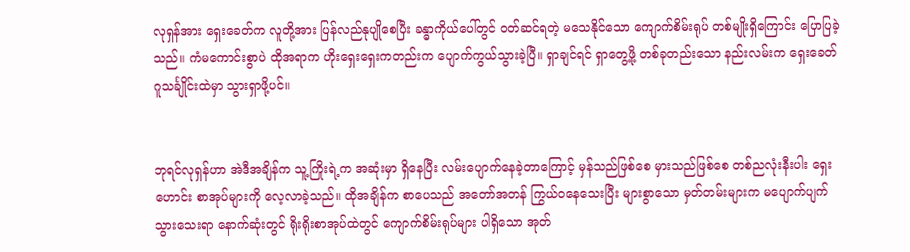လုရှန်အား ရှေးခေတ်က လူတို့အား ပြန်လည်နုပျိုစေပြီး ခန္ဓာကိုယ်ပေါ်တွင် ဝတ်ဆင်ရတဲ့ မသေနိုင်သော ကျောက်စိမ်းရုပ် တစ်မျိုးရှိကြောင်း ပြောပြခဲ့သည်။ ကံမကောင်းစွာပဲ ထိုအရာက ဟိုးရှေးရှေးကတည်းက ပျောက်ကွယ်သွားခဲ့ပြီ။ ရှာချင်ရင် ရှာတွေ့ဖို့ တစ်ခုတည်းသော နည်းလမ်းက ရှေးခေတ်ဂူသင်္ချိုင်းထဲမှာ သွားရှာဖို့ပင်။


ဘုရင်လုရှန်ဟာ အဲဒီအချိန်က သူ့ကြိုးရဲ့က အဆုံးမှာ ရှိနေပြီး လမ်းပျောက်နေခဲ့တာကြောင့် မှန်သည်ဖြစ်စေ မှားသည်ဖြစ်စေ တစ်ညလုံးနီးပါး ရှေးဟောင်း စာအုပ်များကို လေ့လာခဲ့သည်။ ထိုအချိန်က စာပေသည် အတော်အတန် ကြွယ်ဝနေသေးပြီး များစွာသော မှတ်တမ်းများက မပျောက်ပျက်သွားသေးရာ နောက်ဆုံးတွင် ရိုးရိုးစာအုပ်ထဲတွင် ကျောက်စိမ်းရုပ်များ ပါရှိသော အုတ်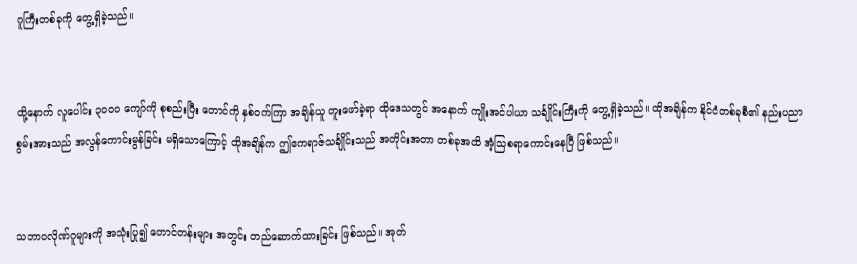ဂူကြီးတစ်ခုကို တွေ့ရှိခဲ့သည်။


ထို့နောက် လူပေါင်း ၃၀၀၀ ကျော်ကို စုစည်းပြီး တောင်ကို နှစ်ဝက်ကြာ အချိန်ယူ တူးဖော်ခဲ့ရာ ထိုဒေသတွင် အနောက် ကျိုးအင်ပါယာ သင်္ချိုင်းကြီးကို တွေ့ရှိခဲ့သည်။ ထိုအချိန်က နိုင်ငံတစ်ခုစီ၏ နည်းပညာ စွမ်းအားသည် အလွန်ကောင်းမွန်ခြင်း မရှိသောကြောင့် ထိုအချိန်က ဤဧကရာဇ်သင်္ချိုင်းသည် အတိုင်းအတာ တစ်ခုအထိ အံ့သြစရာကောင်းနေပြီ ဖြစ်သည်။


သဘာဝလိုဏ်ဂူများကို အသုံးပြု၍ တောင်တန်းများ အတွင်း တည်ဆောက်ထားခြင်း ဖြစ်သည်။ အုတ်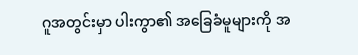ဂူအတွင်းမှာ ပါးကွာ၏ အခြေခံမူများကို အ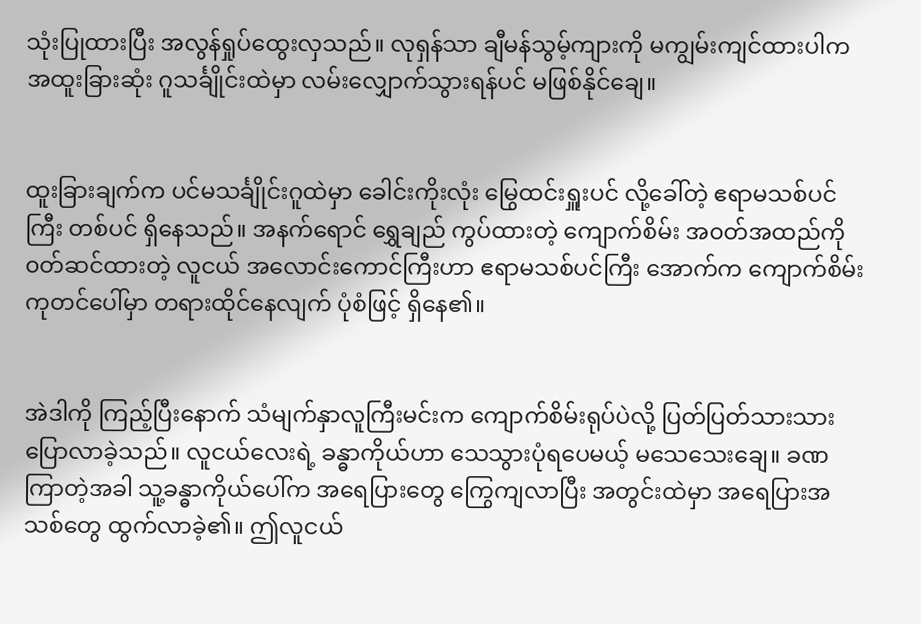သုံးပြုထားပြီး အလွန်ရှုပ်ထွေးလှသည်။ လုရှန်သာ ချီမန်သွမ့်ကျားကို မကျွမ်းကျင်ထားပါက အထူးခြားဆုံး ဂူသင်္ချိုင်းထဲမှာ လမ်းလျှောက်သွားရန်ပင် မဖြစ်နိုင်ချေ။


ထူးခြားချက်က ပင်မသင်္ချိုင်းဂူထဲမှာ ခေါင်းကိုးလုံး မြွေထင်းရှူးပင် လို့ခေါ်တဲ့ ဧရာမသစ်ပင်ကြီး တစ်ပင် ရှိနေသည်။ အနက်ရောင် ရွှေချည် ကွပ်ထားတဲ့ ကျောက်စိမ်း အ၀တ်အထည်ကို ၀တ်ဆင်ထားတဲ့ လူငယ် အလောင်းကောင်ကြီးဟာ ဧရာမသစ်ပင်ကြီး အောက်က ကျောက်စိမ်းကုတင်ပေါ်မှာ တရားထိုင်နေလျက် ပုံစံဖြင့် ရှိနေ၏။


အဲဒါကို ကြည့်ပြီးနောက် သံမျက်နှာလူကြီးမင်းက ကျောက်စိမ်းရုပ်ပဲလို့ ပြတ်ပြတ်သားသား ပြောလာခဲ့သည်။ လူငယ်လေးရဲ့ ခန္ဓာကိုယ်ဟာ သေသွားပုံရပေမယ့် မသေသေးချေ။ ခဏကြာတဲ့အခါ သူ့ခန္ဓာကိုယ်ပေါ်က အရေပြားတွေ ကြွေကျလာပြီး အတွင်းထဲမှာ အရေပြားအသစ်တွေ ထွက်လာခဲ့၏။ ဤလူငယ်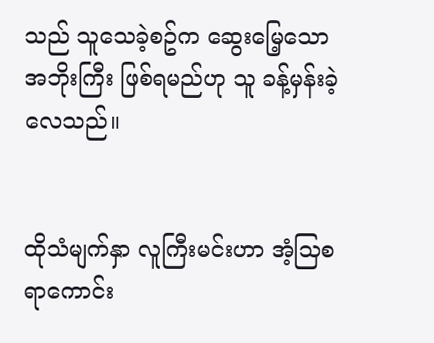သည် သူသေခဲ့စဥ်က ဆွေးမြေ့သော အဘိုးကြီး ဖြစ်ရမည်ဟု သူ ခန့်မှန်းခဲ့လေသည်။


ထိုသံမျက်နှာ လူကြီးမင်းဟာ အံ့သြစရာကောင်း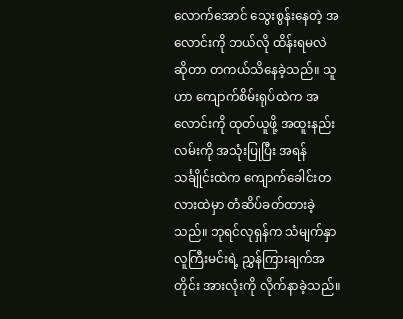လောက်အောင် သွေးစွန်းနေတဲ့ အလောင်းကို ဘယ်လို ထိန်းရမလဲ ဆိုတာ တကယ်သိနေခဲ့သည်။ သူဟာ ကျောက်စိမ်းရုပ်ထဲက အလောင်းကို ထုတ်ယူဖို့ အထူးနည်းလမ်းကို အသုံးပြုပြီး အရန်သင်္ချိုင်းထဲက ကျောက်ခေါင်းတလားထဲမှာ တံဆိပ်ခတ်ထားခဲ့သည်။ ဘုရင်လုရှန်က သံမျက်နှာ လူကြီးမင်းရဲ့ ညွှန်ကြားချက်အတိုင်း အားလုံးကို လိုက်နာခဲ့သည်။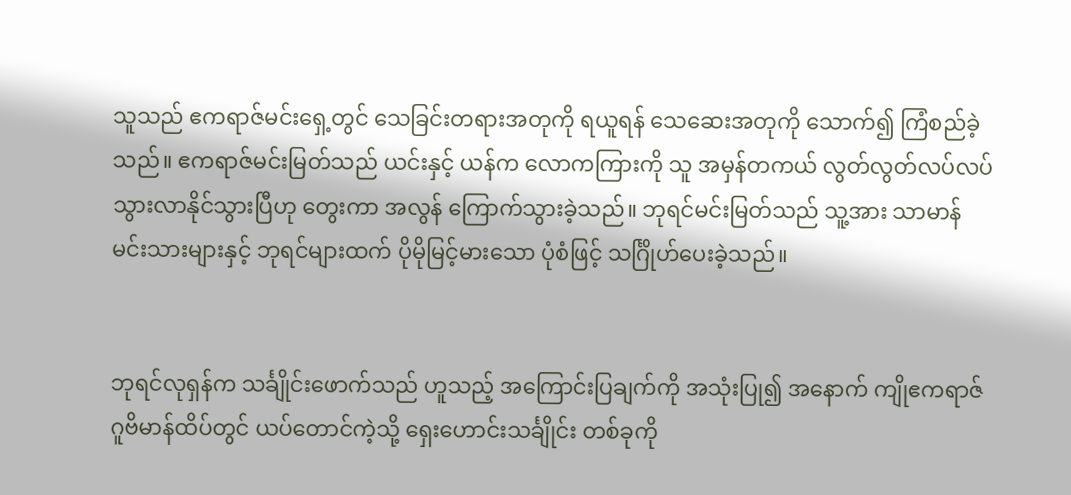သူသည် ဧကရာဇ်မင်းရှေ့တွင် သေခြင်းတရားအတုကို ရယူရန် သေဆေးအတုကို သောက်၍ ကြံစည်ခဲ့သည်။ ဧကရာဇ်မင်းမြတ်သည် ယင်းနှင့် ယန်က လောကကြားကို သူ အမှန်တကယ် လွတ်လွတ်လပ်လပ် သွားလာနိုင်သွားပြီဟု တွေးကာ အလွန် ကြောက်သွားခဲ့သည်။ ဘုရင်မင်းမြတ်သည် သူ့အား သာမာန် မင်းသားများနှင့် ဘုရင်များထက် ပိုမိုမြင့်မားသော ပုံစံဖြင့် သင်္ဂြိုဟ်ပေးခဲ့သည်။


ဘုရင်လုရှန်က သင်္ချိုင်းဖောက်သည် ဟူသည့် အကြောင်းပြချက်ကို အသုံးပြု၍ အနောက် ကျိုဧကရာဇ် ဂူဗိမာန်ထိပ်တွင် ယပ်တောင်ကဲ့သို့ ရှေးဟောင်းသင်္ချိုင်း တစ်ခုကို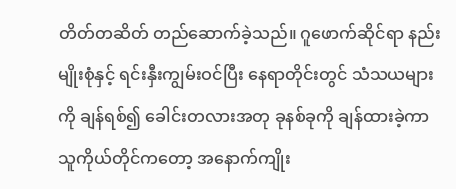တိတ်တဆိတ် တည်ဆောက်ခဲ့သည်။ ဂူဖောက်ဆိုင်ရာ နည်းမျိုးစုံနှင့် ရင်းနှီးကျွမ်းဝင်ပြီး နေရာတိုင်းတွင် သံသယများကို ချန်ရစ်၍ ခေါင်းတလားအတု ခုနစ်ခုကို ချန်ထားခဲ့ကာ သူကိုယ်တိုင်ကတော့ အနောက်ကျိုး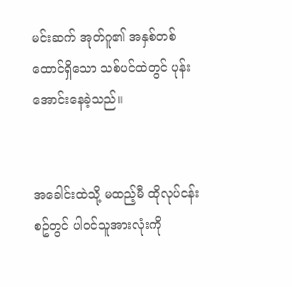မင်းဆက် အုတ်ဂူ၏ အနှစ်တစ်ထောင်ရှိသော သစ်ပင်ထဲတွင် ပုန်းအောင်းနေခဲ့သည်။


အခေါင်းထဲသို့ မထည့်မီ ထိုလုပ်ငန်းစဥ်တွင် ပါဝင်သူအားလုံးကို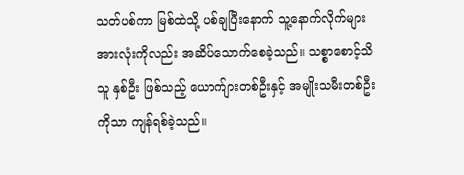သတ်ပစ်ကာ မြစ်ထဲသို့ ပစ်ချပြီးနောက် သူ့နောက်လိုက်များ အားလုံးကိုလည်း အဆိပ်သောက်စေခဲ့သည်။ သစ္စာစောင့်သိသူ နှစ်ဦး ဖြစ်သည့် ယောက်ျားတစ်ဦးနှင့် အမျိုးသမီးတစ်ဦးကိုသာ ကျန်ရစ်ခဲ့သည်။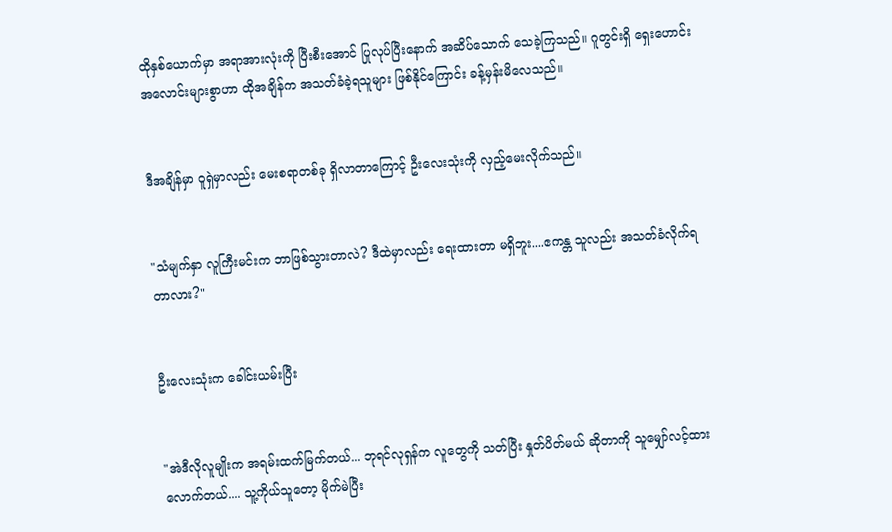ထိုနှစ်ယောက်မှာ အရာအားလုံးကို ပြီးစီးအောင် ပြုလုပ်ပြီးနောက် အဆိပ်သောက် သေခဲ့ကြသည်။ ဂူတွင်းရှိ ရှေးဟောင်း အလောင်းများစွာဟာ ထိုအချိန်က အသတ်ခံခဲ့ရသူများ ဖြစ်နိုင်ကြောင်း ခန့်မှန်းမိလေသည်။


ဒီအချိန်မှာ ဝူရှဲမှာလည်း မေးစရာတစ်ခု ရှိလာတာကြောင့် ဦးလေးသုံးကို လှည့်မေးလိုက်သည်။


"သံမျက်နှာ လူကြီးမင်းက ဘာဖြစ်သွားတာလဲ? ဒီထဲမှာလည်း ရေးထားတာ မရှိဘူး....ဧကန္တ သူလည်း အသတ်ခံလိုက်ရတာလား?"


ဦးလေးသုံးက ခေါင်းယမ်းပြီး


"အဲဒီလိုလူမျိုးက အရမ်းထက်မြက်တယ်... ဘုရင်လုရှန်က လူတွေကို သတ်ပြီး နှုတ်ပိတ်မယ် ဆိုတာကို သူမျှော်လင့်ထားလောက်တယ်.... သူ့ကိုယ်သူတော့ မိုက်မဲပြီး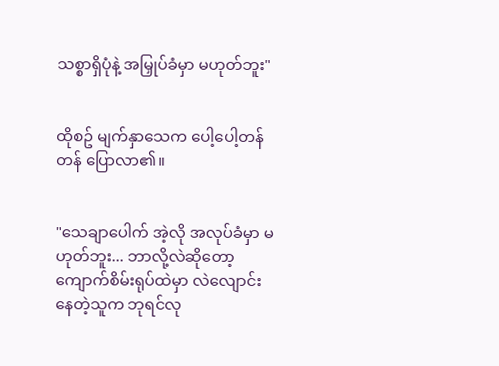သစ္စာရှိပုံနဲ့ အမြှုပ်ခံမှာ မဟုတ်ဘူး"


ထိုစဥ် မျက်နှာသေက ပေါ့ပေါ့တန်တန် ပြောလာ၏။


"သေချာပေါက် အဲ့လို အလုပ်ခံမှာ မဟုတ်ဘူး... ဘာလို့လဲဆိုတော့ ကျောက်စိမ်းရုပ်ထဲမှာ လဲလျောင်းနေတဲ့သူက ဘုရင်လု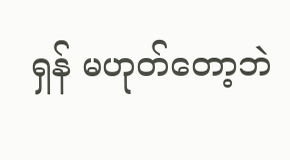ရှန် မဟုတ်တော့ဘဲ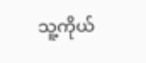သူ့ကိုယ်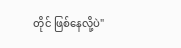တိုင် ဖြစ်နေလို့ပဲ"